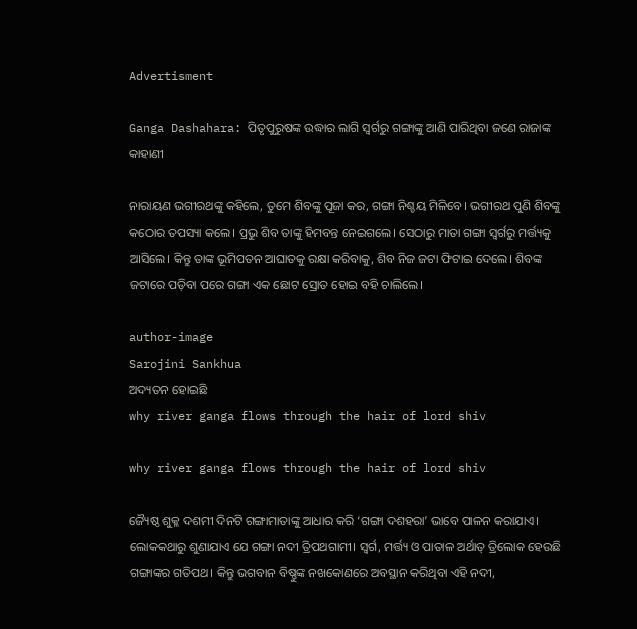Advertisment

Ganga Dashahara: ପିତୃପୁରୁଷଙ୍କ ଉଦ୍ଧାର ଲାଗି ସ୍ଵର୍ଗରୁ ଗଙ୍ଗାଙ୍କୁ ଆଣି ପାରିଥିବା ଜଣେ ରାଜାଙ୍କ କାହାଣୀ

ନାରାୟଣ ଭଗୀରଥଙ୍କୁ କହିଲେ, ତୁମେ ଶିବଙ୍କୁ ପୂଜା କର, ଗଙ୍ଗା ନିଶ୍ଚୟ ମିଳିବେ। ଭଗୀରଥ ପୁଣି ଶିବଙ୍କୁ କଠୋର ତପସ୍ୟା କଲେ। ପ୍ରଭୁ ଶିବ ତାଙ୍କୁ ହିମବନ୍ତ ନେଇଗଲେ। ସେଠାରୁ ମାତା ଗଙ୍ଗା ସ୍ଵର୍ଗରୁ ମର୍ତ୍ତ୍ୟକୁ ଆସିଲେ। କିନ୍ତୁ ତାଙ୍କ ଭୂମିପତନ ଆଘାତକୁ ରକ୍ଷା କରିବାକୁ, ଶିବ ନିଜ ଜଟା ଫିଟାଇ ଦେଲେ। ଶିବଙ୍କ ଜଟାରେ ପଡ଼ିବା ପରେ ଗଙ୍ଗା ଏକ ଛୋଟ ସ୍ରୋତ ହୋଇ ବହି ଚାଲିଲେ।

author-image
Sarojini Sankhua
ଅଦ୍ୟତନ ହୋଇଛି
why river ganga flows through the hair of lord shiv

why river ganga flows through the hair of lord shiv

ଜ୍ୟୈଷ୍ଠ ଶୁକ୍ଳ ଦଶମୀ ଦିନଟି ଗଙ୍ଗାମାତାଙ୍କୁ ଆଧାର କରି ‘ଗଙ୍ଗା ଦଶହରା’ ଭାବେ ପାଳନ କରାଯାଏ। ଲୋକକଥାରୁ ଶୁଣାଯାଏ ଯେ ଗଙ୍ଗା ନଦୀ ତ୍ରିପଥଗାମୀ। ସ୍ୱର୍ଗ, ମର୍ତ୍ତ୍ୟ ଓ ପାତାଳ ଅର୍ଥାତ୍ ତ୍ରିଲୋକ ହେଉଛି ଗଙ୍ଗାଙ୍କର ଗତିପଥ। କିନ୍ତୁ ଭଗବାନ ବିଷ୍ଣୁଙ୍କ ନଖକୋଣରେ ଅବସ୍ଥାନ କରିଥିବା ଏହି ନଦୀ,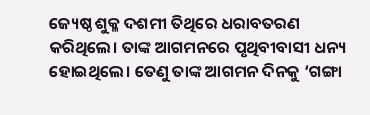ଜ୍ୟେଷ୍ଠ ଶୁକ୍ଳ ଦଶମୀ ତିଥିରେ ଧରାବତରଣ କରିଥିଲେ। ତାଙ୍କ ଆଗମନରେ ପୃଥିବୀବାସୀ ଧନ୍ୟ ହୋଇଥିଲେ। ତେଣୁ ତାଙ୍କ ଆଗମନ ଦିନକୁ ‘ଗଙ୍ଗା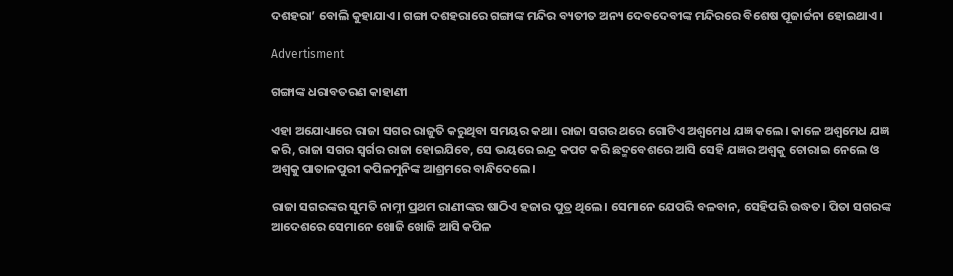ଦଶହରା’ ବୋଲି କୁହାଯାଏ। ଗଙ୍ଗା ଦଶହରାରେ ଗଙ୍ଗାଙ୍କ ମନ୍ଦିର ବ୍ୟତୀତ ଅନ୍ୟ ଦେବଦେବୀଙ୍କ ମନ୍ଦିରରେ ବିଶେଷ ପୂଜାର୍ଚ୍ଚନା ହୋଇଥାଏ।

Advertisment

ଗଙ୍ଗାଙ୍କ ଧରାବତରଣ କାହାଣୀ

ଏହା ଅଯୋଧ୍ୟାରେ ରାଜା ସଗର ରାଜୁତି କରୁଥିବା ସମୟର କଥା। ରାଜା ସଗର ଥରେ ଗୋଟିଏ ଅଶ୍ଵମେଧ ଯଜ୍ଞ କଲେ। କାଳେ ଅଶ୍ୱମେଧ ଯଜ୍ଞ କରି, ରାଜା ସଗର ସ୍ୱର୍ଗର ରାଜା ହୋଇଯିବେ, ସେ ଭୟରେ ଇନ୍ଦ୍ର କପଟ କରି ଛଦ୍ମବେଶରେ ଆସି ସେହି ଯଜ୍ଞର ଅଶ୍ୱକୁ ଚୋରାଇ ନେଲେ ଓ ଅଶ୍ୱକୁ ପାତାଳପୁରୀ କପିଳମୁନିଙ୍କ ଆଶ୍ରମରେ ବାନ୍ଧିଦେଲେ।

ରାଜା ସଗରଙ୍କର ସୁମତି ନାମ୍ନୀ ପ୍ରଥମ ରାଣୀଙ୍କର ଷାଠିଏ ହଜାର ପୁତ୍ର ଥିଲେ। ସେମାନେ ଯେପରି ବଳବାନ, ସେହିପରି ଉଦ୍ଧତ। ପିତା ସଗରଙ୍କ ଆଦେଶରେ ସେମାନେ ଖୋଜି ଖୋଜି ଆସି କପିଳ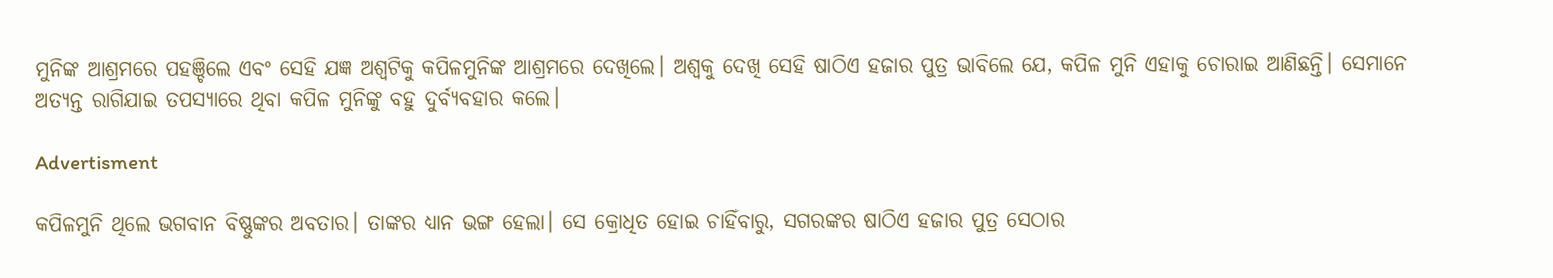ମୁନିଙ୍କ ଆଶ୍ରମରେ ପହଞ୍ଚିଲେ ଏବଂ ସେହି ଯଜ୍ଞ ଅଶ୍ୱଟିକୁ କପିଳମୁନିଙ୍କ ଆଶ୍ରମରେ ଦେଖିଲେ। ଅଶ୍ଵକୁ ଦେଖି ସେହି ଷାଠିଏ ହଜାର ପୁତ୍ର ଭାବିଲେ ଯେ, କପିଳ ମୁନି ଏହାକୁ ଚୋରାଇ ଆଣିଛନ୍ତି। ସେମାନେ ଅତ୍ୟନ୍ତ ରାଗିଯାଇ ତପସ୍ୟାରେ ଥିବା କପିଳ ମୁନିଙ୍କୁ ବହୁ ଦୁର୍ବ୍ୟବହାର କଲେ।

Advertisment

କପିଳମୁନି ଥିଲେ ଭଗବାନ ବିଷ୍ଣୁଙ୍କର ଅବତାର। ତାଙ୍କର ଧ୍ୟାନ ଭଙ୍ଗ ହେଲା। ସେ କ୍ରୋଧିତ ହୋଇ ଚାହିଁବାରୁ, ସଗରଙ୍କର ଷାଠିଏ ହଜାର ପୁତ୍ର ସେଠାର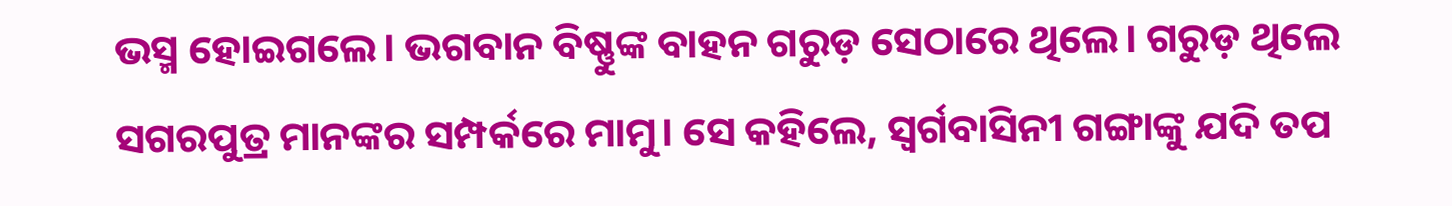ଭସ୍ମ ହୋଇଗଲେ। ଭଗବାନ ବିଷ୍ଣୁଙ୍କ ବାହନ ଗରୁଡ଼ ସେଠାରେ ଥିଲେ। ଗରୁଡ଼ ଥିଲେ ସଗରପୁତ୍ର ମାନଙ୍କର ସମ୍ପର୍କରେ ମାମୁ। ସେ କହିଲେ, ସ୍ୱର୍ଗବାସିନୀ ଗଙ୍ଗାଙ୍କୁ ଯଦି ତପ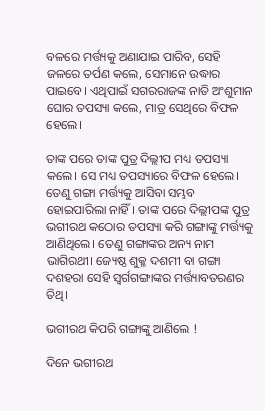ବଳରେ ମର୍ତ୍ତ୍ୟକୁ ଅଣାଯାଇ ପାରିବ, ସେହି ଜଳରେ ତର୍ପଣ କଲେ, ସେମାନେ ଉଦ୍ଧାର ପାଇବେ। ଏଥିପାଇଁ ସଗରରାଜଙ୍କ ନାତି ଅଂଶୁମାନ ଘୋର ତପସ୍ୟା କଲେ, ମାତ୍ର ସେଥିରେ ବିଫଳ ହେଲେ।

ତାଙ୍କ ପରେ ତାଙ୍କ ପୁତ୍ର ଦିଲ୍ଲୀପ ମଧ୍ୟ ତପସ୍ୟା କଲେ। ସେ ମଧ୍ୟ ତପସ୍ୟାରେ ବିଫଳ ହେଲେ। ତେଣୁ ଗଙ୍ଗା ମର୍ତ୍ତ୍ୟକୁ ଆସିବା ସମ୍ଭବ ହୋଇପାରିଲା ନାହିଁ। ତାଙ୍କ ପରେ ଦିଲ୍ଲୀପଙ୍କ ପୁତ୍ର ଭଗୀରଥ କଠୋର ତପସ୍ୟା କରି ଗଙ୍ଗାଙ୍କୁ ମର୍ତ୍ତ୍ୟକୁ ଆଣିଥିଲେ। ତେଣୁ ଗଙ୍ଗାଙ୍କର ଅନ୍ୟ ନାମ ଭାଗିରଥୀ। ଜ୍ୟେଷ୍ଠ ଶୁକ୍ଳ ଦଶମୀ ବା ଗଙ୍ଗା ଦଶହରା ସେହି ସ୍ୱର୍ଗଗଙ୍ଗାଙ୍କର ମର୍ତ୍ତ୍ୟାବତରଣର ତିଥି।

ଭଗୀରଥ କିପରି ଗଙ୍ଗାଙ୍କୁ ଆଣିଲେ !

ଦିନେ ଭଗୀରଥ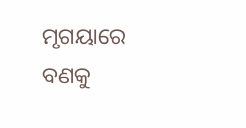ମୃଗୟାରେ ବଣକୁ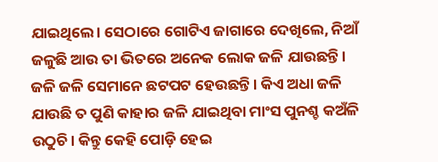ଯାଇଥିଲେ। ସେଠାରେ ଗୋଟିଏ ଜାଗାରେ ଦେଖିଲେ, ନିଆଁ ଜଳୁଛି ଆଉ ତା ଭିତରେ ଅନେକ ଲୋକ ଜଳି ଯାଉଛନ୍ତି। ଜଳି ଜଳି ସେମାନେ ଛଟପଟ ହେଉଛନ୍ତି। କିଏ ଅଧା ଜଳି ଯାଉଛି ତ ପୁଣି କାହାର ଜଳି ଯାଇଥିବା ମାଂସ ପୁନଶ୍ଚ କଅଁଳି ଉଠୁଚି। କିନ୍ତୁ କେହି ପୋଡ଼ି ହେଇ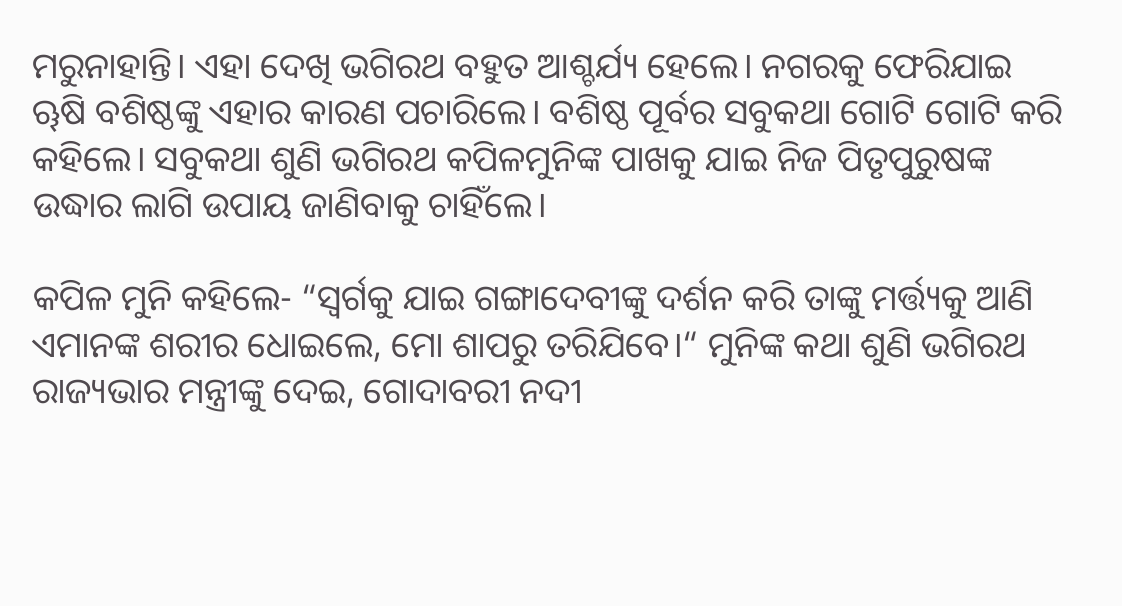ମରୁନାହାନ୍ତି। ଏହା ଦେଖି ଭଗିରଥ ବହୁତ ଆଶ୍ଚର୍ଯ୍ୟ ହେଲେ। ନଗରକୁ ଫେରିଯାଇ ୠଷି ବଶିଷ୍ଠଙ୍କୁ ଏହାର କାରଣ ପଚାରିଲେ। ବଶିଷ୍ଠ ପୂର୍ବର ସବୁକଥା ଗୋଟି ଗୋଟି କରି କହିଲେ। ସବୁକଥା ଶୁଣି ଭଗିରଥ କପିଳମୁନିଙ୍କ ପାଖକୁ ଯାଇ ନିଜ ପିତୃପୁରୁଷଙ୍କ ଉଦ୍ଧାର ଲାଗି ଉପାୟ ଜାଣିବାକୁ ଚାହିଁଲେ।

କପିଳ ମୁନି କହିଲେ- “ସ୍ୱର୍ଗକୁ ଯାଇ ଗଙ୍ଗାଦେବୀଙ୍କୁ ଦର୍ଶନ କରି ତାଙ୍କୁ ମର୍ତ୍ତ୍ୟକୁ ଆଣି ଏମାନଙ୍କ ଶରୀର ଧୋଇଲେ, ମୋ ଶାପରୁ ତରିଯିବେ।“ ମୁନିଙ୍କ କଥା ଶୁଣି ଭଗିରଥ ରାଜ୍ୟଭାର ମନ୍ତ୍ରୀଙ୍କୁ ଦେଇ, ଗୋଦାବରୀ ନଦୀ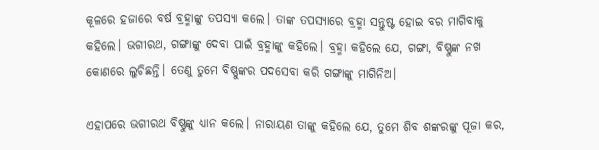କୂଳରେ ହଜାରେ ବର୍ଷ ବ୍ରହ୍ମାଙ୍କୁ ତପସ୍ୟା କଲେ। ତାଙ୍କ ତପସ୍ୟାରେ ବ୍ରହ୍ମା ସନ୍ତୁଷ୍ଟ ହୋଇ ବର ମାଗିବାକୁ କହିଲେ। ଭଗୀରଥ, ଗଙ୍ଗାଙ୍କୁ ଦେବା ପାଇଁ ବ୍ରହ୍ମାଙ୍କୁ କହିଲେ। ବ୍ରହ୍ମା କହିଲେ ଯେ, ଗଙ୍ଗା, ବିଷ୍ଣୁଙ୍କ ନଖ କୋଣରେ ଲୁଚିଛନ୍ତି। ତେଣୁ ତୁମେ ବିଷ୍ଣୁଙ୍କର ପଦସେବା କରି ଗଙ୍ଗାଙ୍କୁ ମାଗିନିଅ।

ଏହାପରେ ଭଗୀରଥ ବିଷ୍ଣୁଙ୍କୁ ଧ୍ୟାନ କଲେ। ନାରାୟଣ ତାଙ୍କୁ କହିଲେ ଯେ, ତୁମେ ଶିବ ଶଙ୍କରଙ୍କୁ ପୂଜା କର,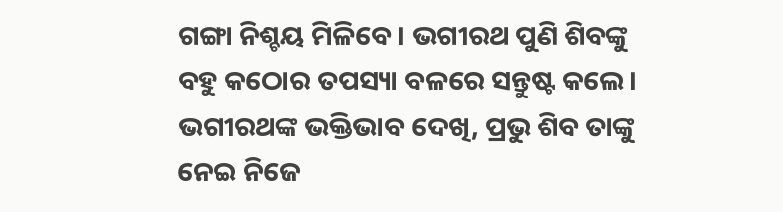ଗଙ୍ଗା ନିଶ୍ଚୟ ମିଳିବେ। ଭଗୀରଥ ପୁଣି ଶିବଙ୍କୁ ବହୁ କଠୋର ତପସ୍ୟା ବଳରେ ସନ୍ତୁଷ୍ଟ କଲେ। ଭଗୀରଥଙ୍କ ଭକ୍ତିଭାବ ଦେଖି, ପ୍ରଭୁ ଶିବ ତାଙ୍କୁ ନେଇ ନିଜେ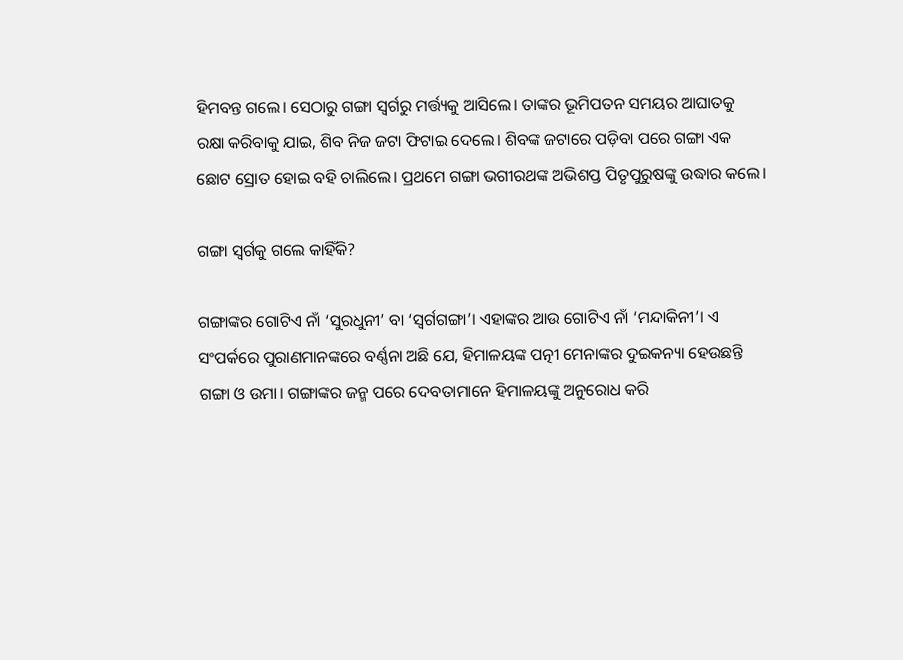ହିମବନ୍ତ ଗଲେ। ସେଠାରୁ ଗଙ୍ଗା ସ୍ଵର୍ଗରୁ ମର୍ତ୍ତ୍ୟକୁ ଆସିଲେ। ତାଙ୍କର ଭୂମିପତନ ସମୟର ଆଘାତକୁ ରକ୍ଷା କରିବାକୁ ଯାଇ, ଶିବ ନିଜ ଜଟା ଫିଟାଇ ଦେଲେ। ଶିବଙ୍କ ଜଟାରେ ପଡ଼ିବା ପରେ ଗଙ୍ଗା ଏକ ଛୋଟ ସ୍ରୋତ ହୋଇ ବହି ଚାଲିଲେ। ପ୍ରଥମେ ଗଙ୍ଗା ଭଗୀରଥଙ୍କ ଅଭିଶପ୍ତ ପିତୃପୁରୁଷଙ୍କୁ ଉଦ୍ଧାର କଲେ।

ଗଙ୍ଗା ସ୍ୱର୍ଗକୁ ଗଲେ କାହିଁକି?

ଗଙ୍ଗାଙ୍କର ଗୋଟିଏ ନାଁ ‘ସୁରଧୁନୀ’ ବା ‘ସ୍ଵର୍ଗଗଙ୍ଗା’। ଏହାଙ୍କର ଆଉ ଗୋଟିଏ ନାଁ ‘ମନ୍ଦାକିନୀ’। ଏ ସଂପର୍କରେ ପୁରାଣମାନଙ୍କରେ ବର୍ଣ୍ଣନା ଅଛି ଯେ, ହିମାଳୟଙ୍କ ପତ୍ନୀ ମେନାଙ୍କର ଦୁଇକନ୍ୟା ହେଉଛନ୍ତି ଗଙ୍ଗା ଓ ଉମା। ଗଙ୍ଗାଙ୍କର ଜନ୍ମ ପରେ ଦେବତାମାନେ ହିମାଳୟଙ୍କୁ ଅନୁରୋଧ କରି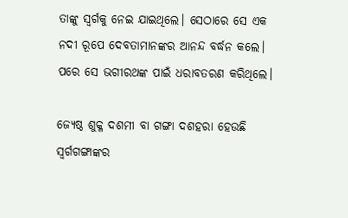ତାଙ୍କୁ ସ୍ୱର୍ଗକୁ ନେଇ ଯାଇଥିଲେ। ସେଠାରେ ସେ ଏକ ନ‌ଦୀ ରୂପେ ଦେବତାମାନଙ୍କର ଆନନ୍ଦ ବର୍ଦ୍ଧନ କଲେ। ପରେ ସେ ଭଗୀରଥଙ୍କ ପାଇଁ ଧରାବତରଣ କରିଥିଲେ।

ଜ୍ୟେଷ୍ଠ ଶୁକ୍ଳ ଦଶମୀ ବା ଗଙ୍ଗା ଦଶହରା ହେଉଛି ସ୍ୱର୍ଗଗଙ୍ଗାଙ୍କର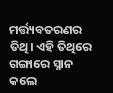ମର୍ତ୍ତ୍ୟବତରଣର ତିଥି। ଏହି ତିଥିରେ ଗଙ୍ଗାରେ ସ୍ନାନ କଲେ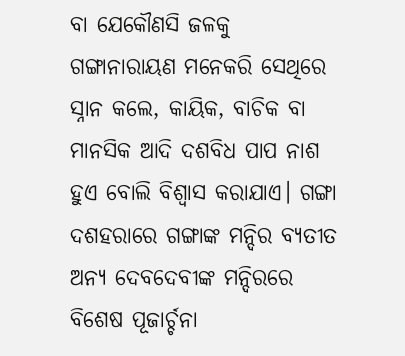ବା ଯେକୌଣସି ଜଳକୁ ଗଙ୍ଗାନାରାୟଣ ମନେକରି ସେଥିରେ ସ୍ନାନ କଲେ, କାୟିକ, ବାଚିକ ବା ମାନସିକ ଆଦି ଦଶବିଧ ପାପ ନାଶ ହୁଏ ବୋଲି ବିଶ୍ଵାସ କରାଯାଏ। ଗଙ୍ଗା ଦଶହରାରେ ଗଙ୍ଗାଙ୍କ ମନ୍ଦିର ବ୍ୟତୀତ ଅନ୍ୟ ଦେବଦେବୀଙ୍କ ମନ୍ଦିରରେ ବିଶେଷ ପୂଜାର୍ଚ୍ଚନା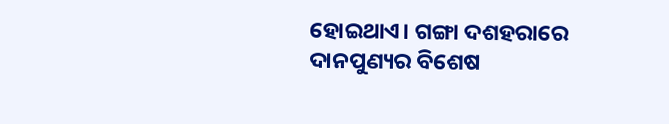ହୋଇଥାଏ। ଗଙ୍ଗା ଦଶହରାରେ ଦାନପୁଣ୍ୟର ବିଶେଷ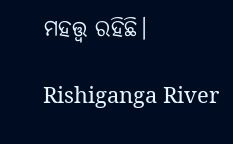ମହତ୍ତ୍ୱ ରହିଛି।

Rishiganga River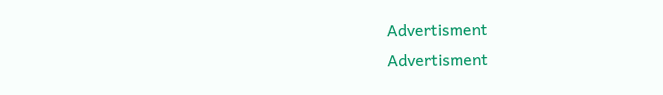Advertisment
Advertisment